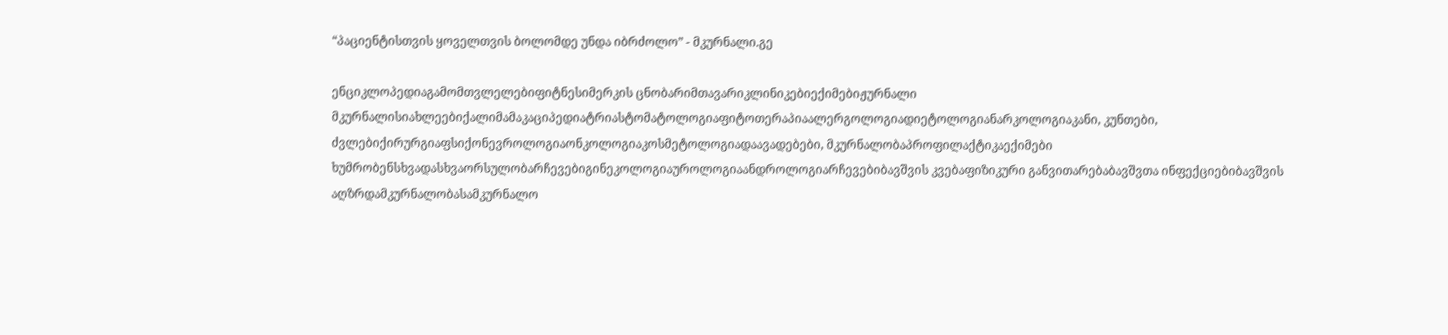“პაციენტისთვის ყოველთვის ბოლომდე უნდა იბრძოლო” - მკურნალი.გე

ენციკლოპედიაგამომთვლელებიფიტნესიმერკის ცნობარიმთავარიკლინიკებიექიმებიჟურნალი მკურნალისიახლეებიქალიმამაკაციპედიატრიასტომატოლოგიაფიტოთერაპიაალერგოლოგიადიეტოლოგიანარკოლოგიაკანი, კუნთები, ძვლებიქირურგიაფსიქონევროლოგიაონკოლოგიაკოსმეტოლოგიადაავადებები, მკურნალობაპროფილაქტიკაექიმები ხუმრობენსხვადასხვაორსულობარჩევებიგინეკოლოგიაუროლოგიაანდროლოგიარჩევებიბავშვის კვებაფიზიკური განვითარებაბავშვთა ინფექციებიბავშვის აღზრდამკურნალობასამკურნალო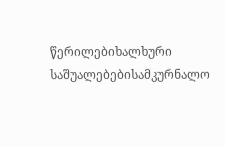წერილებიხალხური საშუალებებისამკურნალო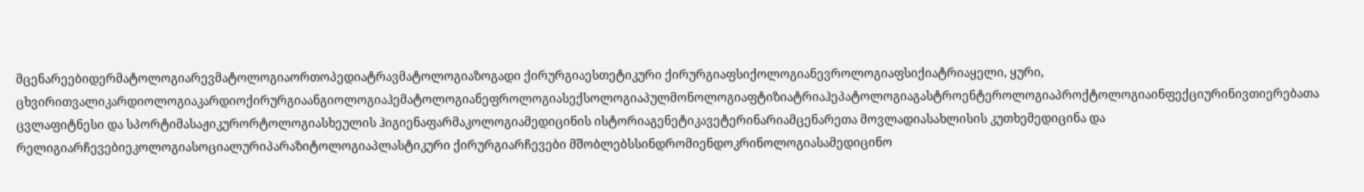მცენარეებიდერმატოლოგიარევმატოლოგიაორთოპედიატრავმატოლოგიაზოგადი ქირურგიაესთეტიკური ქირურგიაფსიქოლოგიანევროლოგიაფსიქიატრიაყელი, ყური, ცხვირითვალიკარდიოლოგიაკარდიოქირურგიაანგიოლოგიაჰემატოლოგიანეფროლოგიასექსოლოგიაპულმონოლოგიაფტიზიატრიაჰეპატოლოგიაგასტროენტეროლოგიაპროქტოლოგიაინფექციურინივთიერებათა ცვლაფიტნესი და სპორტიმასაჟიკურორტოლოგიასხეულის ჰიგიენაფარმაკოლოგიამედიცინის ისტორიაგენეტიკავეტერინარიამცენარეთა მოვლადიასახლისის კუთხემედიცინა და რელიგიარჩევებიეკოლოგიასოციალურიპარაზიტოლოგიაპლასტიკური ქირურგიარჩევები მშობლებსსინდრომიენდოკრინოლოგიასამედიცინო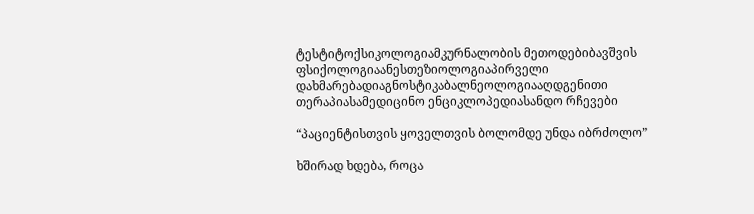ტესტიტოქსიკოლოგიამკურნალობის მეთოდებიბავშვის ფსიქოლოგიაანესთეზიოლოგიაპირველი დახმარებადიაგნოსტიკაბალნეოლოგიააღდგენითი თერაპიასამედიცინო ენციკლოპედიასანდო რჩევები

“პაციენტისთვის ყოველთვის ბოლომდე უნდა იბრძოლო”

ხშირად ხდება, როცა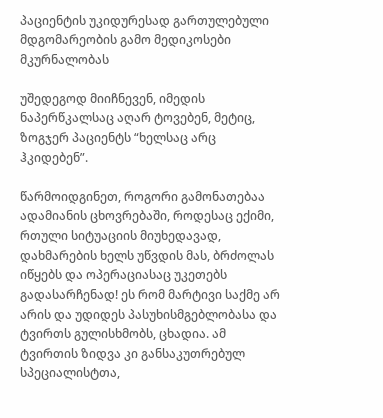პაციენტის უკიდურესად გართულებული მდგომარეობის გამო მედიკოსები მკურნალობას

უშედეგოდ მიიჩნევენ, იმედის ნაპერწკალსაც აღარ ტოვებენ, მეტიც, ზოგჯერ პაციენტს “ხელსაც არც ჰკიდებენ”.

წარმოიდგინეთ, როგორი გამონათებაა ადამიანის ცხოვრებაში, როდესაც ექიმი, რთული სიტუაციის მიუხედავად, დახმარების ხელს უწვდის მას, ბრძოლას იწყებს და ოპერაციასაც უკეთებს გადასარჩენად! ეს რომ მარტივი საქმე არ არის და უდიდეს პასუხისმგებლობასა და ტვირთს გულისხმობს, ცხადია. ამ ტვირთის ზიდვა კი განსაკუთრებულ სპეციალისტთა,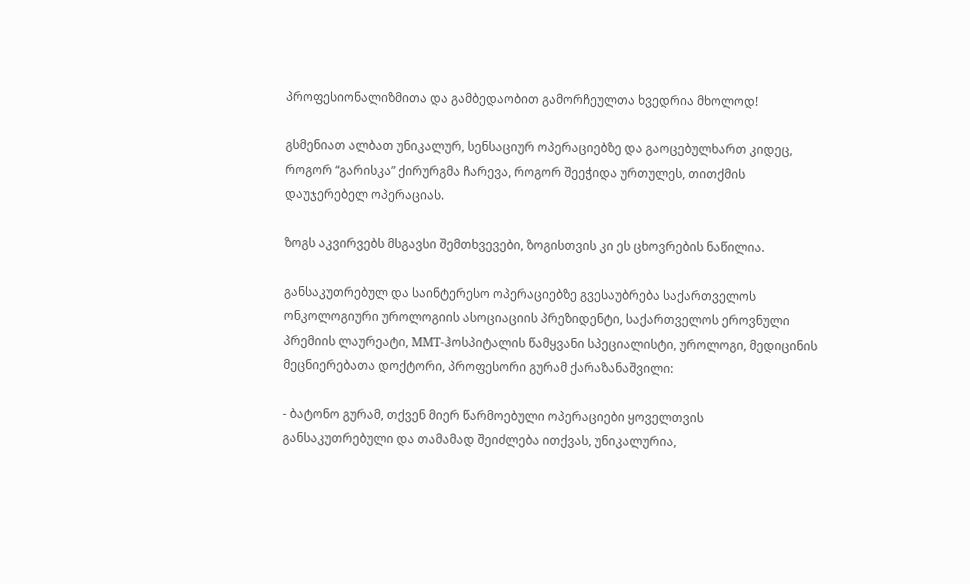პროფესიონალიზმითა და გამბედაობით გამორჩეულთა ხვედრია მხოლოდ!

გსმენიათ ალბათ უნიკალურ, სენსაციურ ოპერაციებზე და გაოცებულხართ კიდეც, როგორ “გარისკა” ქირურგმა ჩარევა, როგორ შეეჭიდა ურთულეს, თითქმის დაუჯერებელ ოპერაციას.

ზოგს აკვირვებს მსგავსი შემთხვევები, ზოგისთვის კი ეს ცხოვრების ნაწილია.

განსაკუთრებულ და საინტერესო ოპერაციებზე გვესაუბრება საქართველოს ონკოლოგიური უროლოგიის ასოციაციის პრეზიდენტი, საქართველოს ეროვნული პრემიის ლაურეატი, MMT-ჰოსპიტალის წამყვანი სპეციალისტი, უროლოგი, მედიცინის მეცნიერებათა დოქტორი, პროფესორი გურამ ქარაზანაშვილი:

- ბატონო გურამ, თქვენ მიერ წარმოებული ოპერაციები ყოველთვის განსაკუთრებული და თამამად შეიძლება ითქვას, უნიკალურია,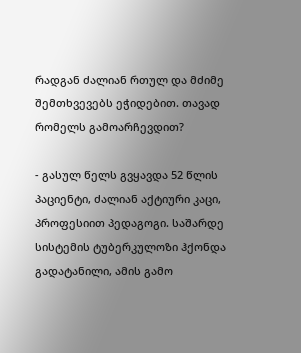რადგან ძალიან რთულ და მძიმე შემთხვევებს ეჭიდებით. თავად რომელს გამოარჩევდით?

- გასულ წელს გვყავდა 52 წლის პაციენტი, ძალიან აქტიური კაცი, პროფესიით პედაგოგი. საშარდე სისტემის ტუბერკულოზი ჰქონდა გადატანილი, ამის გამო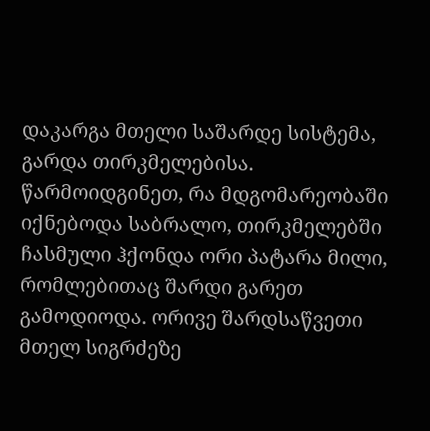დაკარგა მთელი საშარდე სისტემა, გარდა თირკმელებისა. წარმოიდგინეთ, რა მდგომარეობაში იქნებოდა საბრალო, თირკმელებში ჩასმული ჰქონდა ორი პატარა მილი, რომლებითაც შარდი გარეთ გამოდიოდა. ორივე შარდსაწვეთი მთელ სიგრძეზე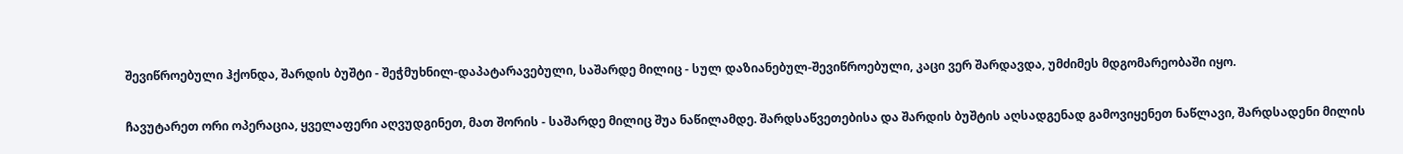შევიწროებული ჰქონდა, შარდის ბუშტი - შეჭმუხნილ-დაპატარავებული, საშარდე მილიც - სულ დაზიანებულ-შევიწროებული, კაცი ვერ შარდავდა, უმძიმეს მდგომარეობაში იყო.

ჩავუტარეთ ორი ოპერაცია, ყველაფერი აღვუდგინეთ, მათ შორის - საშარდე მილიც შუა ნაწილამდე. შარდსაწვეთებისა და შარდის ბუშტის აღსადგენად გამოვიყენეთ ნაწლავი, შარდსადენი მილის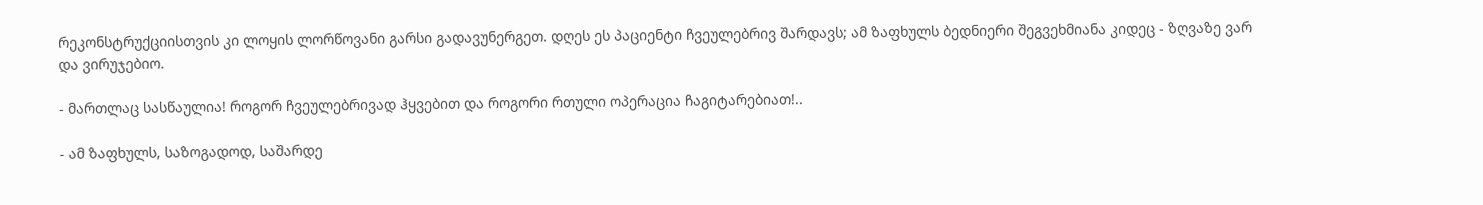რეკონსტრუქციისთვის კი ლოყის ლორწოვანი გარსი გადავუნერგეთ. დღეს ეს პაციენტი ჩვეულებრივ შარდავს; ამ ზაფხულს ბედნიერი შეგვეხმიანა კიდეც - ზღვაზე ვარ და ვირუჯებიო.

- მართლაც სასწაულია! როგორ ჩვეულებრივად ჰყვებით და როგორი რთული ოპერაცია ჩაგიტარებიათ!..

- ამ ზაფხულს, საზოგადოდ, საშარდე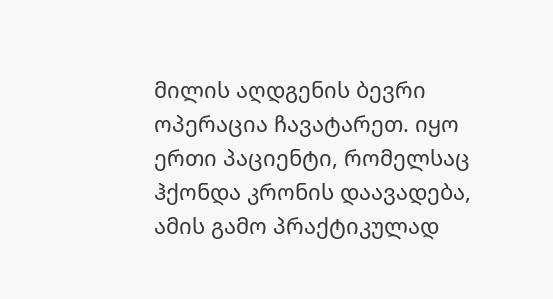მილის აღდგენის ბევრი ოპერაცია ჩავატარეთ. იყო ერთი პაციენტი, რომელსაც ჰქონდა კრონის დაავადება, ამის გამო პრაქტიკულად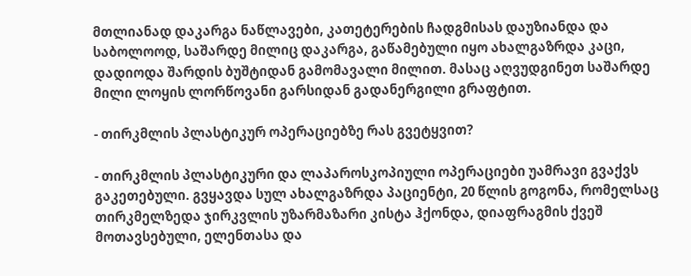მთლიანად დაკარგა ნაწლავები, კათეტერების ჩადგმისას დაუზიანდა და საბოლოოდ, საშარდე მილიც დაკარგა, გაწამებული იყო ახალგაზრდა კაცი, დადიოდა შარდის ბუშტიდან გამომავალი მილით. მასაც აღვუდგინეთ საშარდე მილი ლოყის ლორწოვანი გარსიდან გადანერგილი გრაფტით.

- თირკმლის პლასტიკურ ოპერაციებზე რას გვეტყვით?

- თირკმლის პლასტიკური და ლაპაროსკოპიული ოპერაციები უამრავი გვაქვს გაკეთებული. გვყავდა სულ ახალგაზრდა პაციენტი, 20 წლის გოგონა, რომელსაც თირკმელზედა ჯირკვლის უზარმაზარი კისტა ჰქონდა, დიაფრაგმის ქვეშ მოთავსებული, ელენთასა და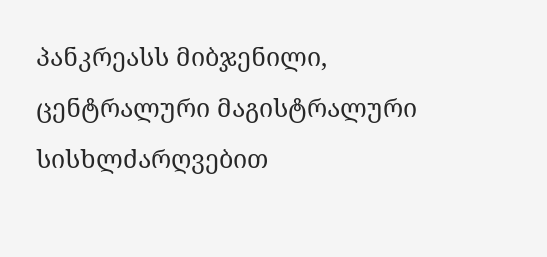პანკრეასს მიბჯენილი, ცენტრალური მაგისტრალური სისხლძარღვებით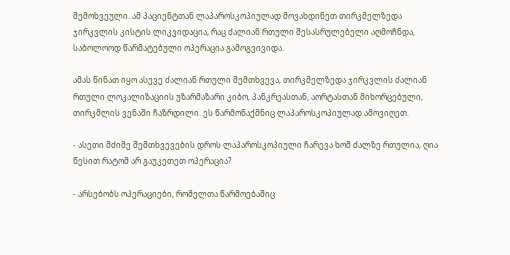შემოხვეული. ამ პაციენტთან ლაპაროსკოპიულად მოვახდინეთ თირკმელზედა ჯირკვლის კისტის ლიკვიდაცია, რაც ძალიან რთული შესასრულებელი აღმოჩნდა, საბოლოოდ წარმატებული ოპერაცია გამოგვივიდა.

ამას წინათ იყო ასევე ძალიან რთული შემთხვევა, თირკმელზედა ჯირკვლის ძალიან რთული ლოკალიზაციის უზარმაზარი კიბო, პანკრეასთან, აორტასთან მიხორცებული, თირკმლის ვენაში ჩაზრდილი. ეს წარმონაქმნიც ლაპაროსკოპიულად ამოვიღეთ.

- ასეთი მძიმე შემთხვევების დროს ლაპაროსკოპიული ჩარევა ხომ ძალზე რთულია, ღია წესით რატომ არ გაუკეთეთ ოპერაცია?

- არსებობს ოპერაციები, რომელთა წარმოებაშიც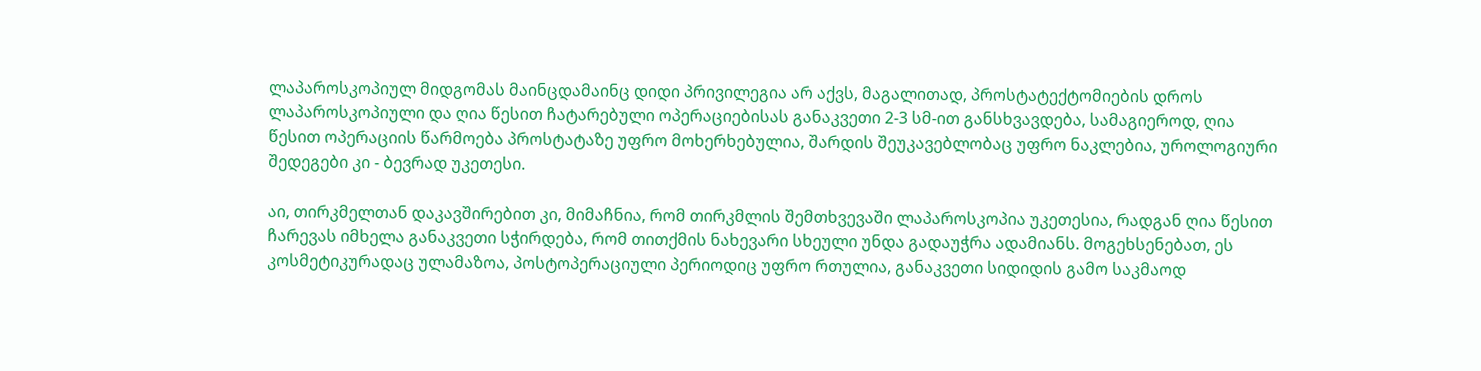ლაპაროსკოპიულ მიდგომას მაინცდამაინც დიდი პრივილეგია არ აქვს, მაგალითად, პროსტატექტომიების დროს ლაპაროსკოპიული და ღია წესით ჩატარებული ოპერაციებისას განაკვეთი 2-3 სმ-ით განსხვავდება, სამაგიეროდ, ღია წესით ოპერაციის წარმოება პროსტატაზე უფრო მოხერხებულია, შარდის შეუკავებლობაც უფრო ნაკლებია, უროლოგიური შედეგები კი - ბევრად უკეთესი.

აი, თირკმელთან დაკავშირებით კი, მიმაჩნია, რომ თირკმლის შემთხვევაში ლაპაროსკოპია უკეთესია, რადგან ღია წესით ჩარევას იმხელა განაკვეთი სჭირდება, რომ თითქმის ნახევარი სხეული უნდა გადაუჭრა ადამიანს. მოგეხსენებათ, ეს კოსმეტიკურადაც ულამაზოა, პოსტოპერაციული პერიოდიც უფრო რთულია, განაკვეთი სიდიდის გამო საკმაოდ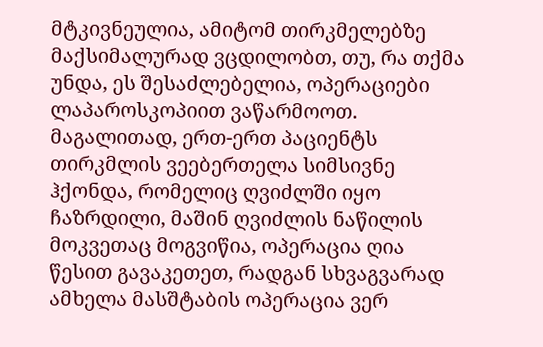მტკივნეულია, ამიტომ თირკმელებზე მაქსიმალურად ვცდილობთ, თუ, რა თქმა უნდა, ეს შესაძლებელია, ოპერაციები ლაპაროსკოპიით ვაწარმოოთ. მაგალითად, ერთ-ერთ პაციენტს თირკმლის ვეებერთელა სიმსივნე ჰქონდა, რომელიც ღვიძლში იყო ჩაზრდილი, მაშინ ღვიძლის ნაწილის მოკვეთაც მოგვიწია, ოპერაცია ღია წესით გავაკეთეთ, რადგან სხვაგვარად ამხელა მასშტაბის ოპერაცია ვერ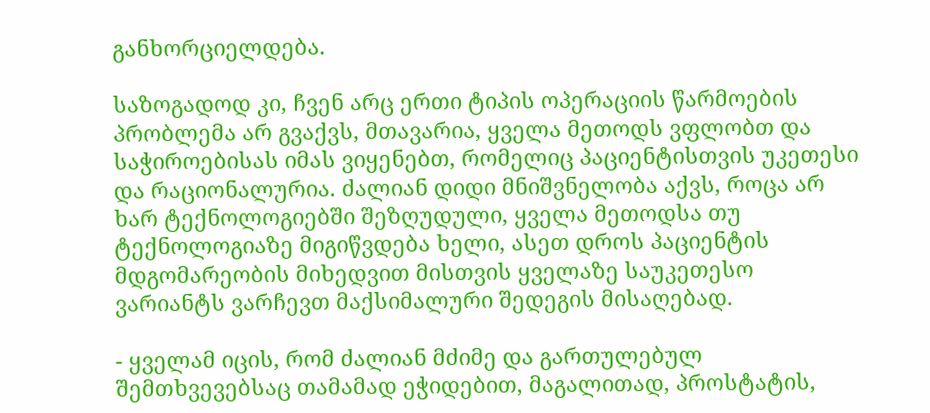განხორციელდება.

საზოგადოდ კი, ჩვენ არც ერთი ტიპის ოპერაციის წარმოების პრობლემა არ გვაქვს, მთავარია, ყველა მეთოდს ვფლობთ და საჭიროებისას იმას ვიყენებთ, რომელიც პაციენტისთვის უკეთესი და რაციონალურია. ძალიან დიდი მნიშვნელობა აქვს, როცა არ ხარ ტექნოლოგიებში შეზღუდული, ყველა მეთოდსა თუ ტექნოლოგიაზე მიგიწვდება ხელი, ასეთ დროს პაციენტის მდგომარეობის მიხედვით მისთვის ყველაზე საუკეთესო ვარიანტს ვარჩევთ მაქსიმალური შედეგის მისაღებად.

- ყველამ იცის, რომ ძალიან მძიმე და გართულებულ შემთხვევებსაც თამამად ეჭიდებით, მაგალითად, პროსტატის,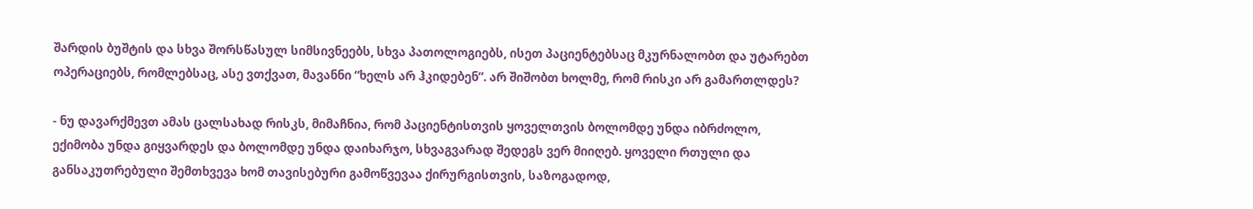შარდის ბუშტის და სხვა შორსწასულ სიმსივნეებს, სხვა პათოლოგიებს, ისეთ პაციენტებსაც მკურნალობთ და უტარებთ ოპერაციებს, რომლებსაც, ასე ვთქვათ, მავანნი “ხელს არ ჰკიდებენ”. არ შიშობთ ხოლმე, რომ რისკი არ გამართლდეს?

- ნუ დავარქმევთ ამას ცალსახად რისკს, მიმაჩნია, რომ პაციენტისთვის ყოველთვის ბოლომდე უნდა იბრძოლო, ექიმობა უნდა გიყვარდეს და ბოლომდე უნდა დაიხარჯო, სხვაგვარად შედეგს ვერ მიიღებ. ყოველი რთული და განსაკუთრებული შემთხვევა ხომ თავისებური გამოწვევაა ქირურგისთვის, საზოგადოდ,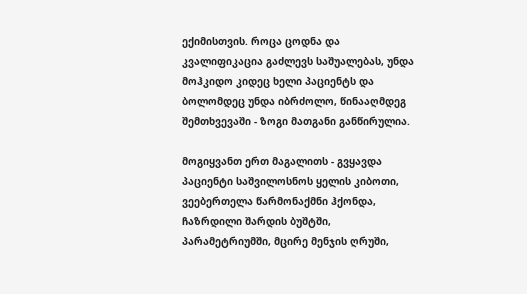ექიმისთვის. როცა ცოდნა და კვალიფიკაცია გაძლევს საშუალებას, უნდა მოჰკიდო კიდეც ხელი პაციენტს და ბოლომდეც უნდა იბრძოლო, წინააღმდეგ შემთხვევაში - ზოგი მათგანი განწირულია.

მოგიყვანთ ერთ მაგალითს - გვყავდა პაციენტი საშვილოსნოს ყელის კიბოთი, ვეებერთელა წარმონაქმნი ჰქონდა, ჩაზრდილი შარდის ბუშტში, პარამეტრიუმში, მცირე მენჯის ღრუში,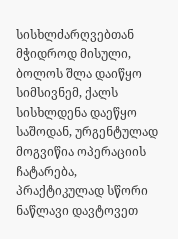სისხლძარღვებთან მჭიდროდ მისული, ბოლოს შლა დაიწყო სიმსივნემ, ქალს სისხლდენა დაეწყო საშოდან, ურგენტულად მოგვიწია ოპერაციის ჩატარება, პრაქტიკულად სწორი ნაწლავი დავტოვეთ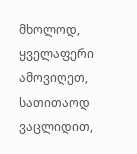მხოლოდ, ყველაფერი ამოვიღეთ, სათითაოდ ვაცლიდით,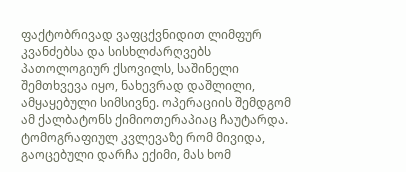ფაქტობრივად ვაფცქვნიდით ლიმფურ კვანძებსა და სისხლძარღვებს პათოლოგიურ ქსოვილს, საშინელი შემთხვევა იყო, ნახევრად დაშლილი, ამყაყებული სიმსივნე. ოპერაციის შემდგომ ამ ქალბატონს ქიმიოთერაპიაც ჩაუტარდა. ტომოგრაფიულ კვლევაზე რომ მივიდა, გაოცებული დარჩა ექიმი, მას ხომ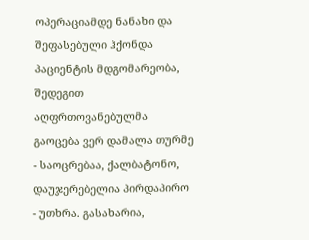ოპერაციამდე ნანახი და შეფასებული ჰქონდა პაციენტის მდგომარეობა, შედეგით აღფრთოვანებულმა გაოცება ვერ დამალა თურმე - საოცრებაა, ქალბატონო, დაუჯერებელია პირდაპირო - უთხრა. გასახარია,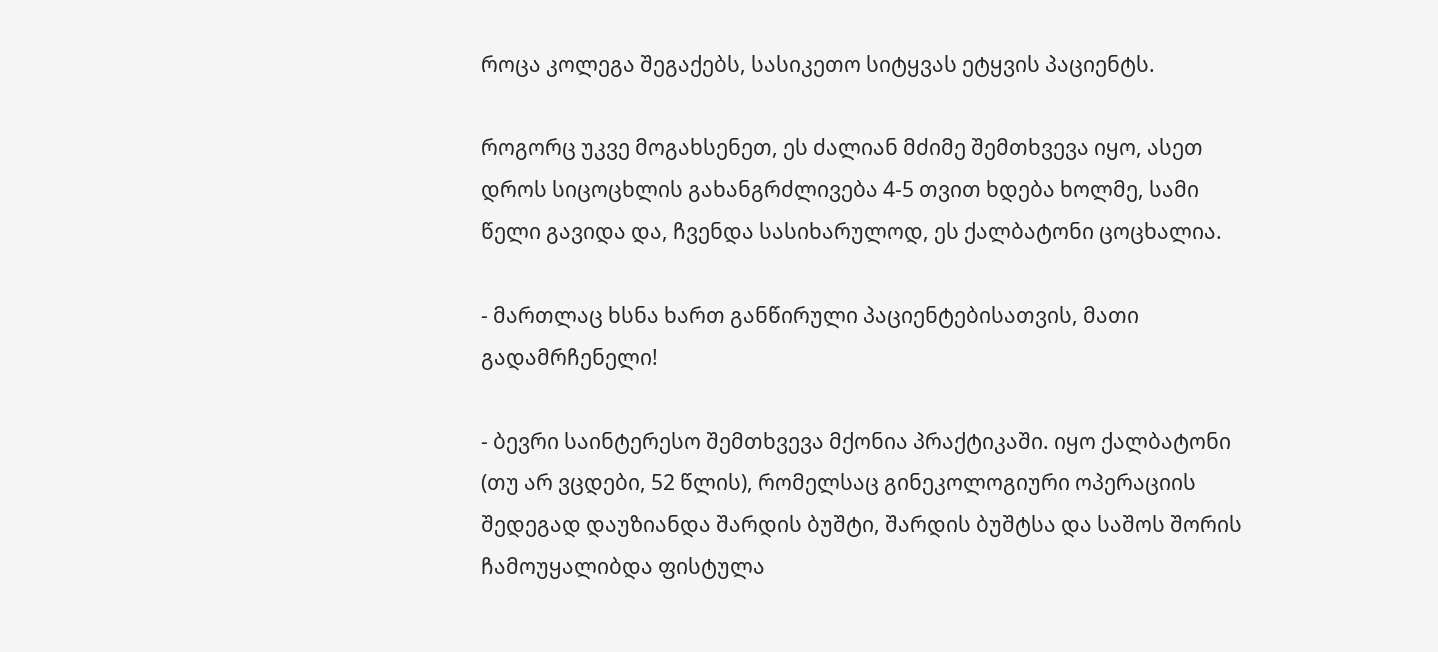როცა კოლეგა შეგაქებს, სასიკეთო სიტყვას ეტყვის პაციენტს.

როგორც უკვე მოგახსენეთ, ეს ძალიან მძიმე შემთხვევა იყო, ასეთ დროს სიცოცხლის გახანგრძლივება 4-5 თვით ხდება ხოლმე, სამი წელი გავიდა და, ჩვენდა სასიხარულოდ, ეს ქალბატონი ცოცხალია.

- მართლაც ხსნა ხართ განწირული პაციენტებისათვის, მათი გადამრჩენელი!

- ბევრი საინტერესო შემთხვევა მქონია პრაქტიკაში. იყო ქალბატონი (თუ არ ვცდები, 52 წლის), რომელსაც გინეკოლოგიური ოპერაციის შედეგად დაუზიანდა შარდის ბუშტი, შარდის ბუშტსა და საშოს შორის ჩამოუყალიბდა ფისტულა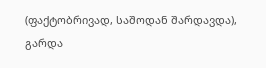(ფაქტობრივად, საშოდან შარდავდა), გარდა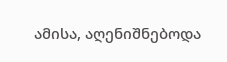ამისა, აღენიშნებოდა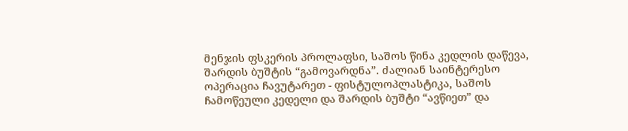მენჯის ფსკერის პროლაფსი, საშოს წინა კედლის დაწევა, შარდის ბუშტის “გამოვარდნა”. ძალიან საინტერესო ოპერაცია ჩავუტარეთ - ფისტულოპლასტიკა, საშოს ჩამოწეული კედელი და შარდის ბუშტი “ავწიეთ” და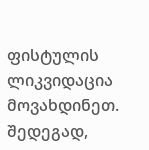ფისტულის ლიკვიდაცია მოვახდინეთ. შედეგად,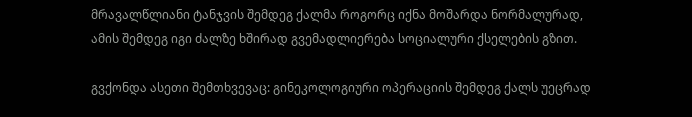მრავალწლიანი ტანჯვის შემდეგ ქალმა როგორც იქნა მოშარდა ნორმალურად, ამის შემდეგ იგი ძალზე ხშირად გვემადლიერება სოციალური ქსელების გზით.

გვქონდა ასეთი შემთხვევაც: გინეკოლოგიური ოპერაციის შემდეგ ქალს უეცრად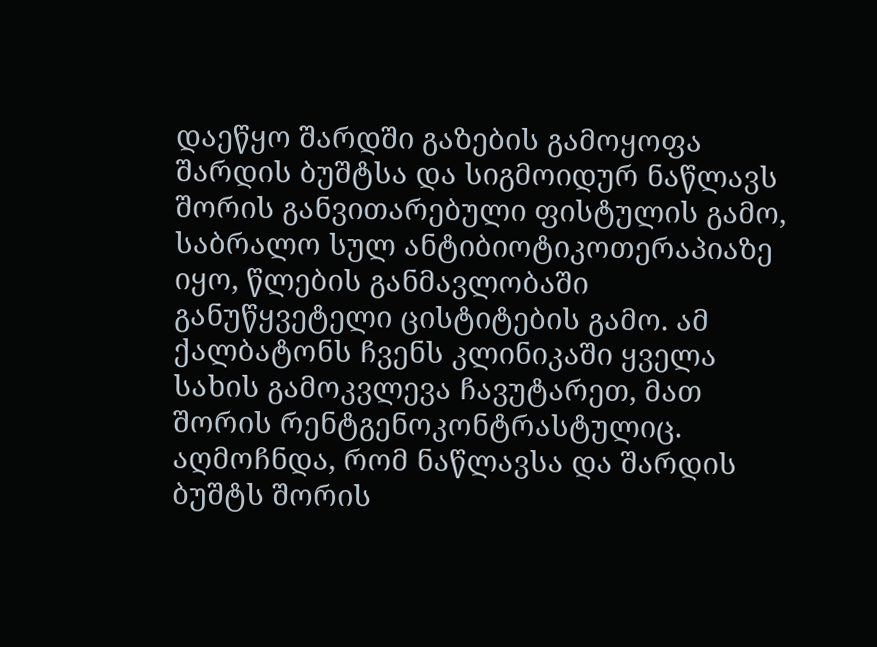დაეწყო შარდში გაზების გამოყოფა შარდის ბუშტსა და სიგმოიდურ ნაწლავს შორის განვითარებული ფისტულის გამო, საბრალო სულ ანტიბიოტიკოთერაპიაზე იყო, წლების განმავლობაში განუწყვეტელი ცისტიტების გამო. ამ ქალბატონს ჩვენს კლინიკაში ყველა სახის გამოკვლევა ჩავუტარეთ, მათ შორის რენტგენოკონტრასტულიც. აღმოჩნდა, რომ ნაწლავსა და შარდის ბუშტს შორის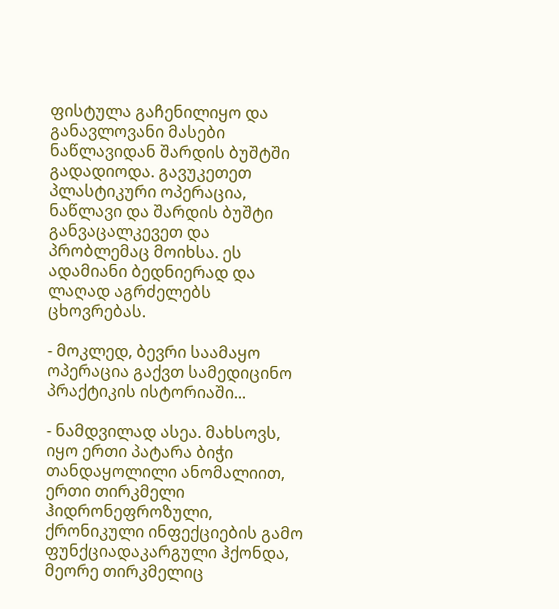ფისტულა გაჩენილიყო და განავლოვანი მასები ნაწლავიდან შარდის ბუშტში გადადიოდა. გავუკეთეთ პლასტიკური ოპერაცია, ნაწლავი და შარდის ბუშტი განვაცალკევეთ და პრობლემაც მოიხსა. ეს ადამიანი ბედნიერად და ლაღად აგრძელებს ცხოვრებას.

- მოკლედ, ბევრი საამაყო ოპერაცია გაქვთ სამედიცინო პრაქტიკის ისტორიაში...

- ნამდვილად ასეა. მახსოვს, იყო ერთი პატარა ბიჭი თანდაყოლილი ანომალიით, ერთი თირკმელი ჰიდრონეფროზული, ქრონიკული ინფექციების გამო ფუნქციადაკარგული ჰქონდა, მეორე თირკმელიც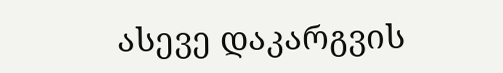ასევე დაკარგვის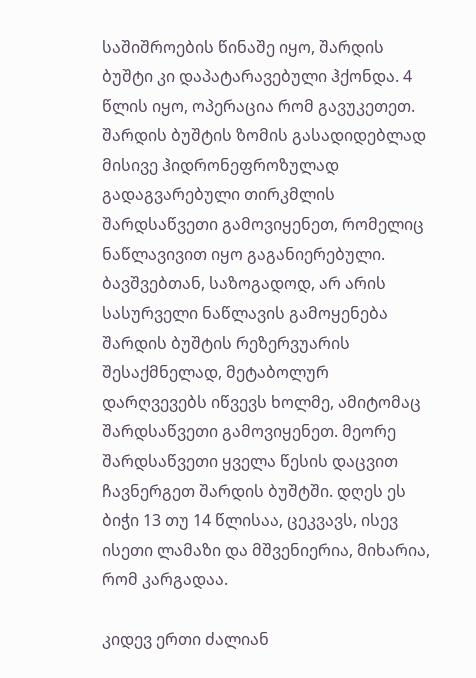საშიშროების წინაშე იყო, შარდის ბუშტი კი დაპატარავებული ჰქონდა. 4 წლის იყო, ოპერაცია რომ გავუკეთეთ. შარდის ბუშტის ზომის გასადიდებლად მისივე ჰიდრონეფროზულად გადაგვარებული თირკმლის შარდსაწვეთი გამოვიყენეთ, რომელიც ნაწლავივით იყო გაგანიერებული. ბავშვებთან, საზოგადოდ, არ არის სასურველი ნაწლავის გამოყენება შარდის ბუშტის რეზერვუარის შესაქმნელად, მეტაბოლურ დარღვევებს იწვევს ხოლმე, ამიტომაც შარდსაწვეთი გამოვიყენეთ. მეორე შარდსაწვეთი ყველა წესის დაცვით ჩავნერგეთ შარდის ბუშტში. დღეს ეს ბიჭი 13 თუ 14 წლისაა, ცეკვავს, ისევ ისეთი ლამაზი და მშვენიერია, მიხარია, რომ კარგადაა.

კიდევ ერთი ძალიან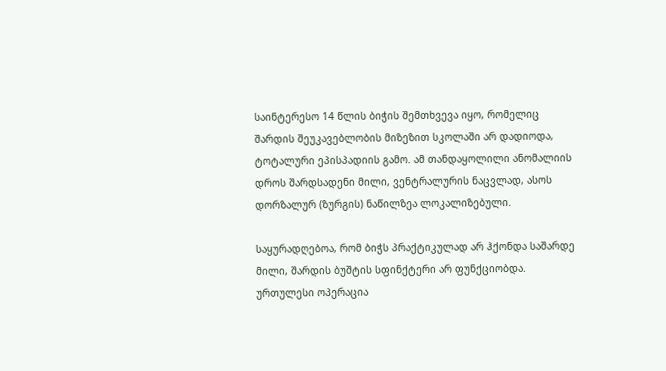საინტერესო 14 წლის ბიჭის შემთხვევა იყო, რომელიც შარდის შეუკავებლობის მიზეზით სკოლაში არ დადიოდა, ტოტალური ეპისპადიის გამო. ამ თანდაყოლილი ანომალიის დროს შარდსადენი მილი, ვენტრალურის ნაცვლად, ასოს დორზალურ (ზურგის) ნაწილზეა ლოკალიზებული.

საყურადღებოა, რომ ბიჭს პრაქტიკულად არ ჰქონდა საშარდე მილი, შარდის ბუშტის სფინქტერი არ ფუნქციობდა. ურთულესი ოპერაცია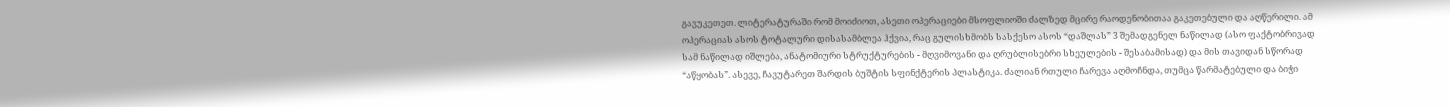გავუკეთეთ. ლიტერატურაში რომ მოიძიოთ, ასეთი ოპერაციები მსოფლიოში ძალზედ მცირე რაოდენობითაა გაკეთებული და აღწერილი. ამ ოპერაციას ასოს ტოტალური დისასამბლეა ჰქვია, რაც გულისხმობს სასქესო ასოს “დაშლას” 3 შემადგენელ ნაწილად (ასო ფაქტობრივად სამ ნაწილად იშლება, ანატომიური სტრუქტურების - მღვიმოვანი და ღრუბლისებრი სხეულების - შესაბამისად) და მის თავიდან სწორად “აწყობას”. ასევე, ჩავუტარეთ შარდის ბუშტის სფინქტერის პლასტიკა. ძალიან რთული ჩარევა აღმოჩნდა, თუმცა წარმატებული და ბიჭი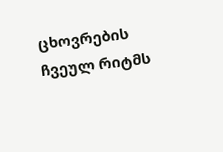ცხოვრების ჩვეულ რიტმს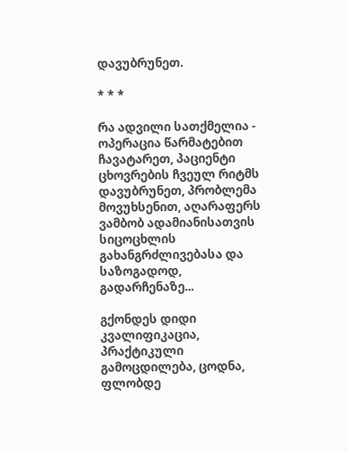დავუბრუნეთ.

* * *

რა ადვილი სათქმელია - ოპერაცია წარმატებით ჩავატარეთ, პაციენტი ცხოვრების ჩვეულ რიტმს დავუბრუნეთ, პრობლემა მოვუხსენით, აღარაფერს ვამბობ ადამიანისათვის სიცოცხლის გახანგრძლივებასა და საზოგადოდ, გადარჩენაზე...

გქონდეს დიდი კვალიფიკაცია, პრაქტიკული გამოცდილება, ცოდნა, ფლობდე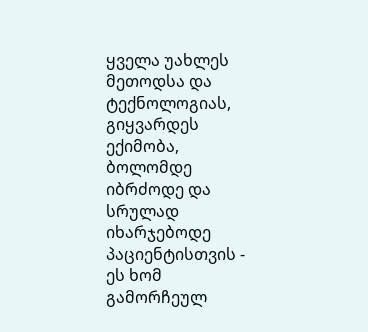ყველა უახლეს მეთოდსა და ტექნოლოგიას, გიყვარდეს ექიმობა, ბოლომდე იბრძოდე და სრულად იხარჯებოდე პაციენტისთვის - ეს ხომ გამორჩეულ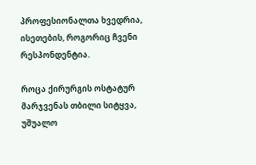პროფესიონალთა ხვედრია, ისეთების, როგორიც ჩვენი რესპონდენტია.

როცა ქირურგის ოსტატურ მარჯვენას თბილი სიტყვა, უშუალო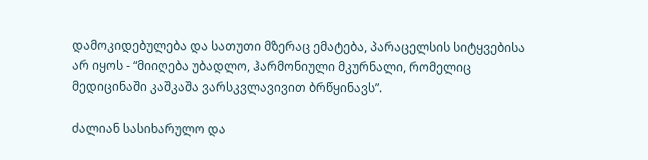დამოკიდებულება და სათუთი მზერაც ემატება, პარაცელსის სიტყვებისა არ იყოს - “მიიღება უბადლო, ჰარმონიული მკურნალი, რომელიც მედიცინაში კაშკაშა ვარსკვლავივით ბრწყინავს”.

ძალიან სასიხარულო და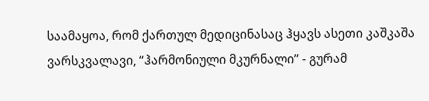საამაყოა, რომ ქართულ მედიცინასაც ჰყავს ასეთი კაშკაშა ვარსკვალავი, “ჰარმონიული მკურნალი” - გურამ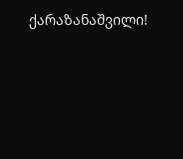ქარაზანაშვილი!